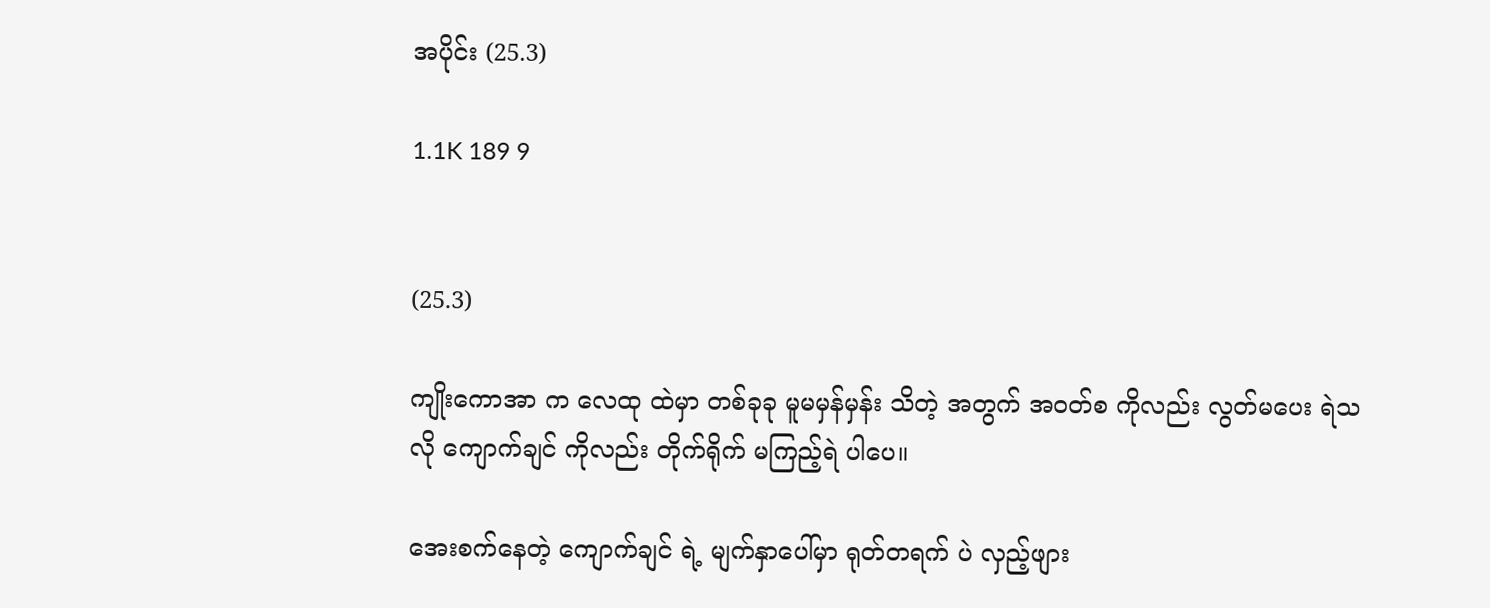အပိုင်း (25.3)

1.1K 189 9


(25.3)

ကျိုးကောအာ က လေထု ထဲမှာ တစ်ခုခု မူမမှန်မှန်း သိတဲ့ အတွက် အဝတ်စ ကိုလည်း လွတ်မပေး ရဲသလို ကျောက်ချင် ကိုလည်း တိုက်ရိုက် မကြည့်ရဲ ပါပေ။

အေးစက်နေတဲ့ ကျောက်ချင် ရဲ့ မျက်နှာပေါ်မှာ ရုတ်တရက် ပဲ လှည့်ဖျား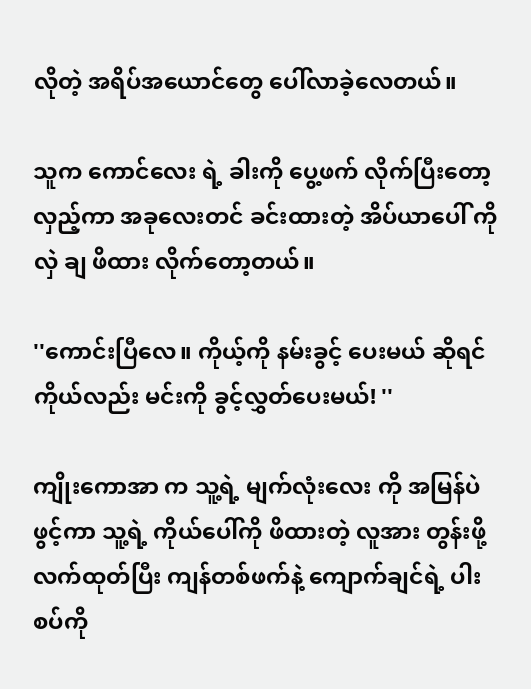လိုတဲ့ အရိပ်အယောင်တွေ ပေါ်လာခဲ့လေတယ်။

သူက ကောင်လေး ရဲ့ ခါးကို ပွေ့ဖက် လိုက်ပြီးတော့ လှည့်ကာ အခုလေးတင် ခင်းထားတဲ့ အိပ်ယာပေါ် ကို လှဲ ချ ဖိထား လိုက်တော့တယ်။

''ကောင်းပြီလေ။ ကိုယ့်ကို နမ်းခွင့် ပေးမယ် ဆိုရင် ကိုယ်လည်း မင်းကို ခွင့်လွှတ်ပေးမယ်! ''

ကျိုးကောအာ က သူ့ရဲ့ မျက်လုံးလေး ကို အမြန်ပဲ ဖွင့်ကာ သူ့ရဲ့ ကိုယ်ပေါ်ကို ဖိထားတဲ့ လူအား တွန်းဖို့ လက်ထုတ်ပြီး ကျန်တစ်ဖက်နဲ့ ကျောက်ချင်ရဲ့ ပါးစပ်ကို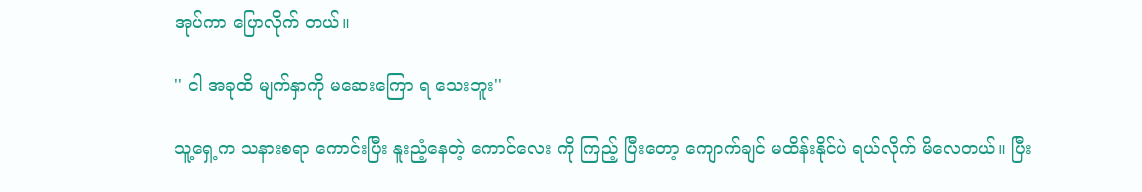အုပ်ကာ ပြောလိုက် တယ်။

'' ငါ အခုထိ မျက်နှာကို မဆေးကြော ရ သေးဘူး''

သူ့ရှေ့က သနားစရာ ကောင်းပြီး နူးညံ့နေတဲ့ ကောင်လေး ကို ကြည့် ပြီးတော့ ကျောက်ချင် မထိန်းနိုင်ပဲ ရယ်လိုက် မိလေတယ်။ ပြီး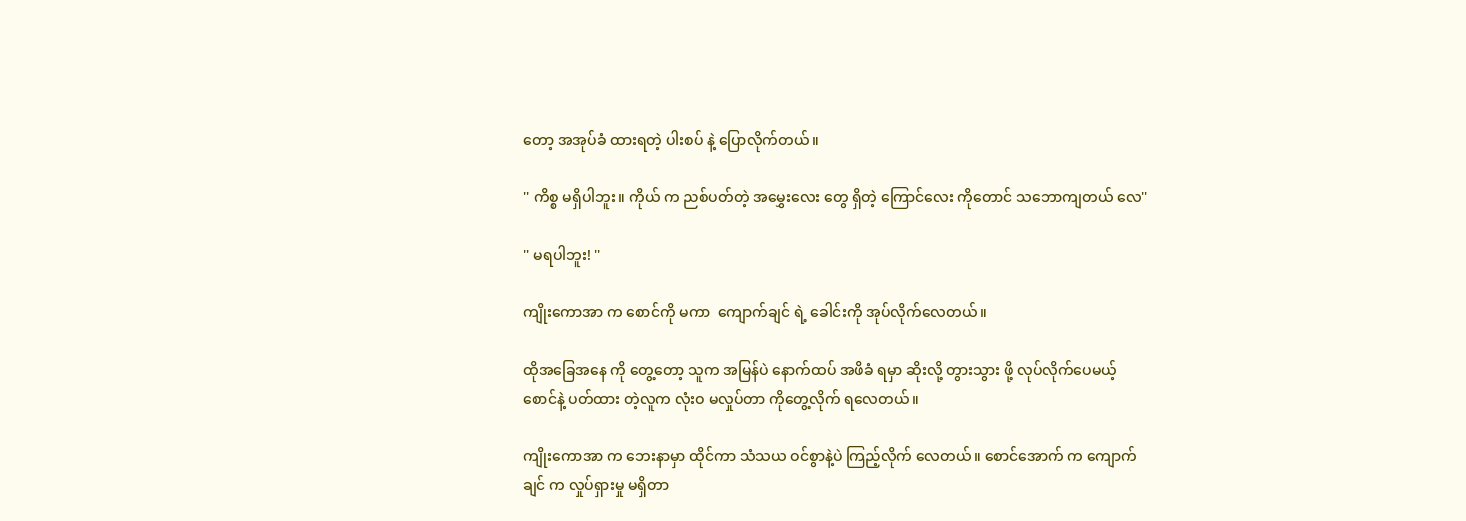တော့ အအုပ်ခံ ထားရတဲ့ ပါးစပ် နဲ့ ပြောလိုက်တယ်။

'' ကိစ္စ မရှိပါဘူး။ ကိုယ် က ညစ်ပတ်တဲ့ အမွှေးလေး တွေ ရှိတဲ့ ကြောင်လေး ကိုတောင် သဘောကျတယ် လေ''

'' မရပါဘူး! ''

ကျိုးကောအာ က စောင်ကို မကာ  ကျောက်ချင် ရဲ့ ခေါင်းကို အုပ်လိုက်လေတယ်။

ထိုအခြေအနေ ကို တွေ့တော့ သူက အမြန်ပဲ နောက်ထပ် အဖိခံ ရမှာ ဆိုးလို့ တွားသွား ဖို့ လုပ်လိုက်ပေမယ့် စောင်နဲ့ ပတ်ထား တဲ့လူက လုံးဝ မလှုပ်တာ ကိုတွေ့လိုက် ရလေတယ်။

ကျိုးကောအာ က ဘေးနာမှာ ထိုင်ကာ သံသယ ဝင်စွာနဲ့ပဲ ကြည့်လိုက် လေတယ်။ စောင်အောက် က ကျောက်ချင် က လှုပ်ရှားမှု မရှိတာ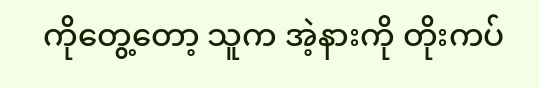ကိုတွေ့တော့ သူက အဲ့နားကို တိုးကပ်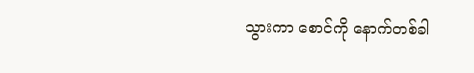သွားကာ စောင်ကို နောက်တစ်ခါ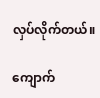လှပ်လိုက်တယ်။

ကျောက်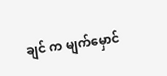ချင် က မျက်မှောင်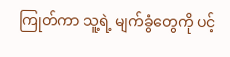ကြုတ်ကာ သူ့ရဲ့ မျက်ခွံတွေကို ပင့်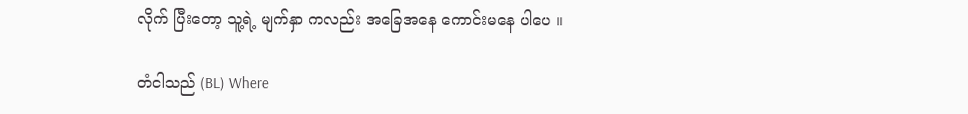လိုက် ပြီးတော့ သူ့ရဲ့ မျက်နှာ ကလည်း အခြေအနေ ကောင်းမနေ ပါပေ ။

တံငါသည် (BL) Where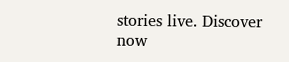stories live. Discover now